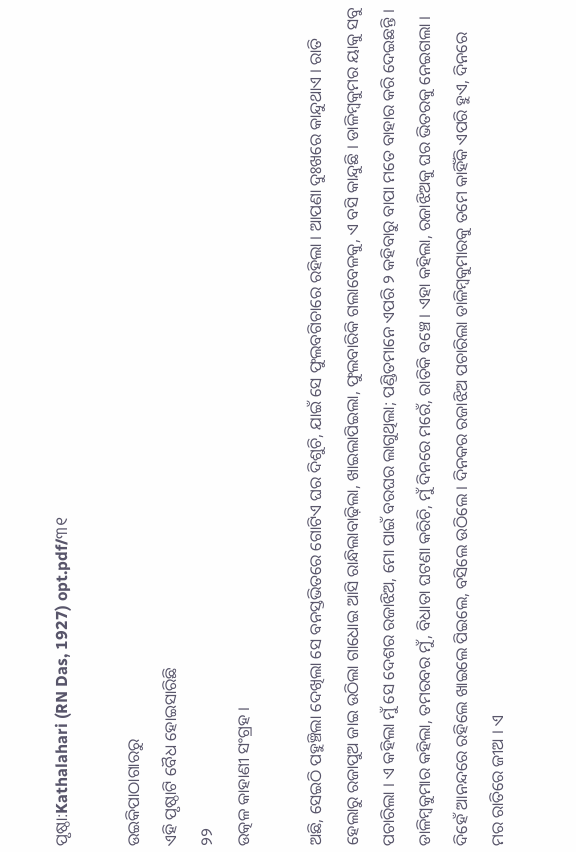ପୃଷ୍ଠା:Kathalahari (RN Das, 1927) opt.pdf/୩୧

ଉଇକିପାଠାଗାର‌ରୁ
ଏହି ପୃଷ୍ଠାଟି ବୈଧ ହୋଇସାରିଛି
୨୨
ଉତ୍କଳ କାହାଣୀ ସଂଗ୍ରହ ।

ଅଛି, ସେଇଠି ପହୁଞ୍ଚିଲା ଦେଖିଲା ସେ ବନସ୍ତଭିତରେ ଗୋଟିଏ ଘର ଦିଶୁଚି, ଯାଇଁ ସେ ଫୁଲବଗିଚାରେ ରହିଲା । ଆପଣା ଦୁଃଖରେ କାନ୍ଦୁଥାଏ । ରାତି ହେଲାରୁ ରଜାପୁଅ ଜାଇ ଉଠିଲା ଗାଧୋଇ ଆସି ରାନ୍ଧିଲାବାଢ଼ିଲା, ଖାଇଲାପିଇଲା, ଫୁଲବାରିକି ଗଲାବେଳକୁ, ଏ ବସି କାନ୍ଦୁଛି । ଡାଳିମ୍ବକୁମର ୟାକୁ ସବୁ ପଚାରିଲା । ଏ କହିଲା ମୁଁ ସେ ଦେଶର ରଜାଝିଅ, ମୋ ପାଇଁ ବରଘର ଲାଗୁଥିଲା; ପଣ୍ଡିତମାନେ ଏପରି ୨ କହିବାରୁ ବାପା ମତେ ବାହାର କରି ଦେଇଛନ୍ତି । ଡାଳିମ୍ବକୁମାର କହିଲା, ତମରବର ମୁଁ, ବିଧାତା ଘଟଣା କରିଚି, ମୁଁ ଦିନରେ ମରେଁ, ରାତିକି ବଞ୍ଚେ । ଏହା କହିଲା, ରଜାଝିଅକୁ ଘର ଭିତରକୁ ନେଇଗଲା । ଦିହେଁ ଆନନ୍ଦରେ ରହିଲେ ଖାଇଲେ ପିଇଲେ, ବସିଲେ ଉଠିଲେ । ଦିନକର ରଜାଝିଅ ପଚାରିଲା ଡାଳିମ୍ବକୁମାରକୁ ତମେ କାହିଁକି ଏପରି ହୁଏ, ଦିନରେ ମର ରାତିରେ ଜୀଅ । ଏ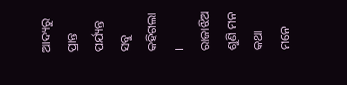ଆଦ୍ୟରୁ ପ୍ରାନ୍ତ ପର୍ଯ୍ୟନ୍ତ ସବୁ କହିଗଲା । ରାଜାଝିଅ ଶୁଣି ମନ କଥା ମନେ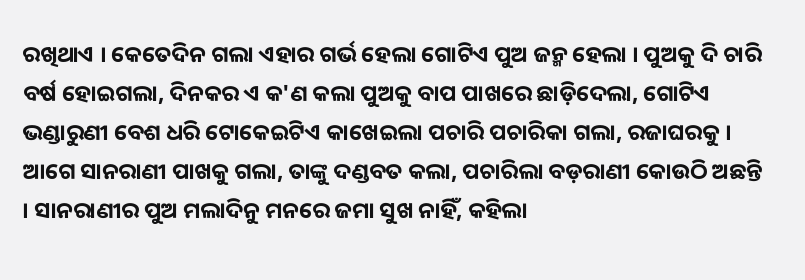ରଖିଥାଏ । କେତେଦିନ ଗଲା ଏହାର ଗର୍ଭ ହେଲା ଗୋଟିଏ ପୁଅ ଜନ୍ମ ହେଲା । ପୁଅକୁ ଦି ଚାରି ବର୍ଷ ହୋଇଗଲା, ଦିନକର ଏ କ'ଣ କଲା ପୁଅକୁ ବାପ ପାଖରେ ଛାଡ଼ିଦେଲା, ଗୋଟିଏ ଭଣ୍ଡାରୁଣୀ ବେଶ ଧରି ଟୋକେଇଟିଏ କାଖେଇଲା ପଚାରି ପଚାରିକା ଗଲା, ରଜାଘରକୁ । ଆଗେ ସାନରାଣୀ ପାଖକୁ ଗଲା, ତାଙ୍କୁ ଦଣ୍ଡବତ କଲା, ପଚାରିଲା ବଡ଼ରାଣୀ କୋଉଠି ଅଛନ୍ତି । ସାନରାଣୀର ପୁଅ ମଲାଦିନୁ ମନରେ ଜମା ସୁଖ ନାହିଁ, କହିଲା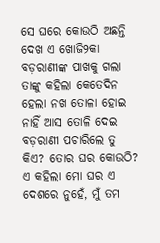ସେ ଘରେ କୋଉଠି ଅଛନ୍ତି ଦେଖ ଏ ଖୋଜି୨କା ବଡ଼ରାଣୀଙ୍କ ପାଖକୁ ଗଲା ତାଙ୍କୁ କହିଲା କେତେଦିନ ହେଲା ନଖ ତୋଳା ହୋଇ ନାହିଁ ଆସ ତୋଳି ଦେଇ ବଡ଼ରାଣୀ ପଚାରିଲେ ତୁ କିଏ? ତୋର ଘର କୋଉଠି? ଏ କହିଲା ମୋ ଘର ଏ ଦେଶରେ ନୁହେଁ, ମୁଁ ତମ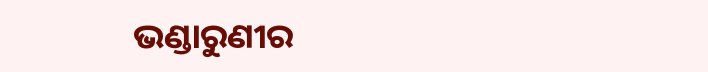ଭଣ୍ଡାରୁଣୀର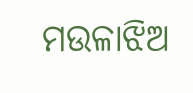ମଉଳାଝିଅ